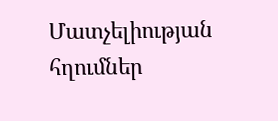Մատչելիության հղումներ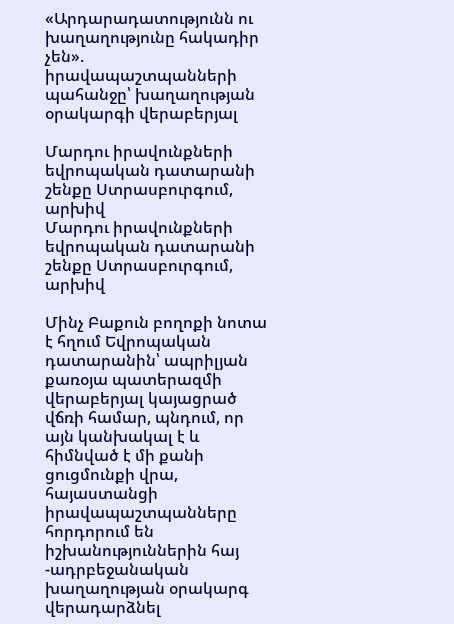«Արդարադատությունն ու խաղաղությունը հակադիր չեն». իրավապաշտպանների պահանջը՝ խաղաղության օրակարգի վերաբերյալ

Մարդու իրավունքների  եվրոպական դատարանի շենքը Ստրասբուրգում, արխիվ
Մարդու իրավունքների եվրոպական դատարանի շենքը Ստրասբուրգում, արխիվ

Մինչ Բաքուն բողոքի նոտա է հղում Եվրոպական դատարանին՝ ապրիլյան քառօյա պատերազմի վերաբերյալ կայացրած վճռի համար, պնդում, որ այն կանխակալ է և հիմնված է մի քանի ցուցմունքի վրա, հայաստանցի իրավապաշտպանները հորդորում են իշխանություններին հայ -ադրբեջանական խաղաղության օրակարգ վերադարձնել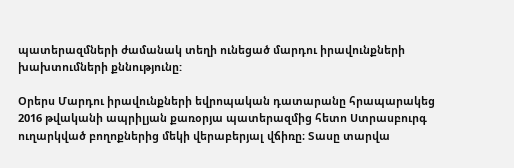պատերազմների ժամանակ տեղի ունեցած մարդու իրավունքների խախտումների քննությունը:

Օրերս Մարդու իրավունքների եվրոպական դատարանը հրապարակեց 2016 թվականի ապրիլյան քառօրյա պատերազմից հետո Ստրասբուրգ ուղարկված բողոքներից մեկի վերաբերյալ վճիռը։ Տասը տարվա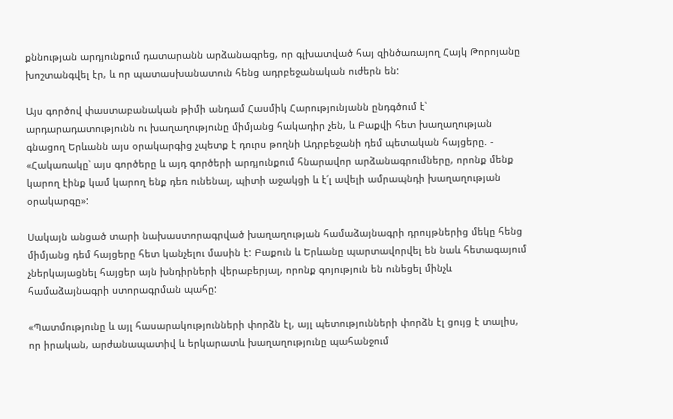քննության արդյունքում դատարանն արձանագրեց, որ գլխատված հայ զինծառայող Հայկ Թորոյանը խոշտանգվել էր, և որ պատասխանատուն հենց ադրբեջանական ուժերն են:

Այս գործով փաստաբանական թիմի անդամ Հասմիկ Հարությունյանն ընդգծում է՝ արդարադատությունն ու խաղաղությունը միմյանց հակադիր չեն, և Բաքվի հետ խաղաղության գնացող Երևանն այս օրակարգից չպետք է դուրս թողնի Ադրբեջանի դեմ պետական հայցերը. - «Հակառակը՝ այս գործերը և այդ գործերի արդյունքում հնարավոր արձանագրումները, որոնք մենք կարող էինք կամ կարող ենք դեռ ունենալ, պիտի աջակցի և է՛լ ավելի ամրապնդի խաղաղության օրակարգը»:

Սակայն անցած տարի նախաստորագրված խաղաղության համաձայնագրի դրույթներից մեկը հենց միմյանց դեմ հայցերը հետ կանչելու մասին է: Բաքուն և Երևանը պարտավորվել են նաև հետագայում չներկայացնել հայցեր այն խնդիրների վերաբերյալ, որոնք գոյություն են ունեցել մինչև համաձայնագրի ստորագրման պահը:

«Պատմությունը և այլ հասարակությունների փորձն էլ, այլ պետությունների փորձն էլ ցույց է տալիս, որ իրական, արժանապատիվ և երկարատև խաղաղությունը պահանջում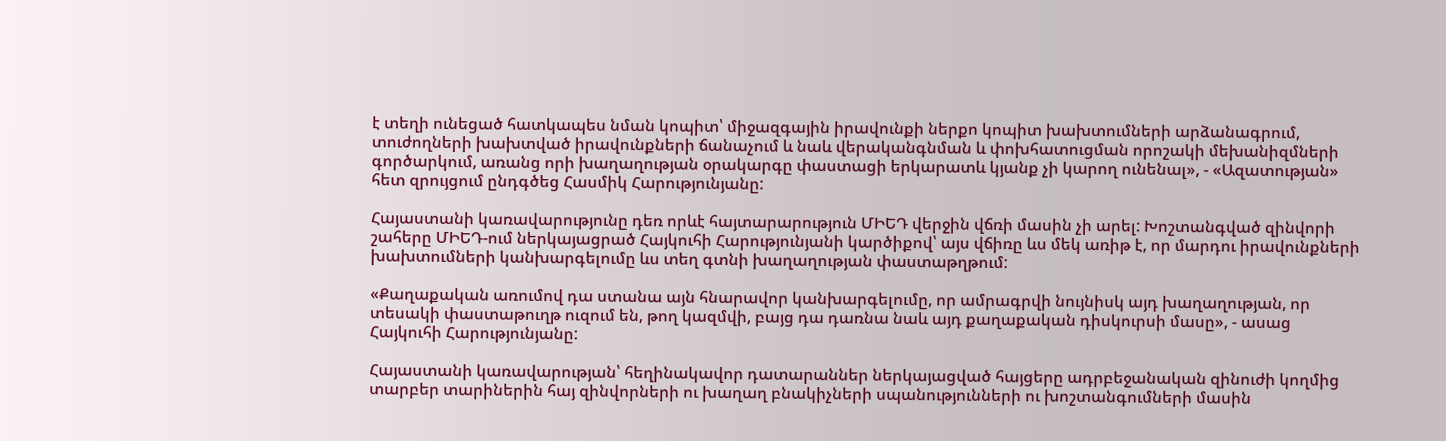է տեղի ունեցած հատկապես նման կոպիտ՝ միջազգային իրավունքի ներքո կոպիտ խախտումների արձանագրում, տուժողների խախտված իրավունքների ճանաչում և նաև վերականգնման և փոխհատուցման որոշակի մեխանիզմների գործարկում, առանց որի խաղաղության օրակարգը փաստացի երկարատև կյանք չի կարող ունենալ», - «Ազատության» հետ զրույցում ընդգծեց Հասմիկ Հարությունյանը:

Հայաստանի կառավարությունը դեռ որևէ հայտարարություն ՄԻԵԴ վերջին վճռի մասին չի արել: Խոշտանգված զինվորի շահերը ՄԻԵԴ-ում ներկայացրած Հայկուհի Հարությունյանի կարծիքով՝ այս վճիռը ևս մեկ առիթ է, որ մարդու իրավունքների խախտումների կանխարգելումը ևս տեղ գտնի խաղաղության փաստաթղթում:

«Քաղաքական առումով դա ստանա այն հնարավոր կանխարգելումը, որ ամրագրվի նույնիսկ այդ խաղաղության, որ տեսակի փաստաթուղթ ուզում են, թող կազմվի, բայց դա դառնա նաև այդ քաղաքական դիսկուրսի մասը», - ասաց Հայկուհի Հարությունյանը:

Հայաստանի կառավարության՝ հեղինակավոր դատարաններ ներկայացված հայցերը ադրբեջանական զինուժի կողմից տարբեր տարիներին հայ զինվորների ու խաղաղ բնակիչների սպանությունների ու խոշտանգումների մասին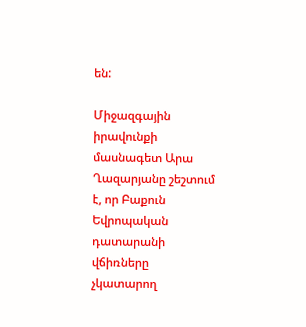են:

Միջազգային իրավունքի մասնագետ Արա Ղազարյանը շեշտում է, որ Բաքուն Եվրոպական դատարանի վճիռները չկատարող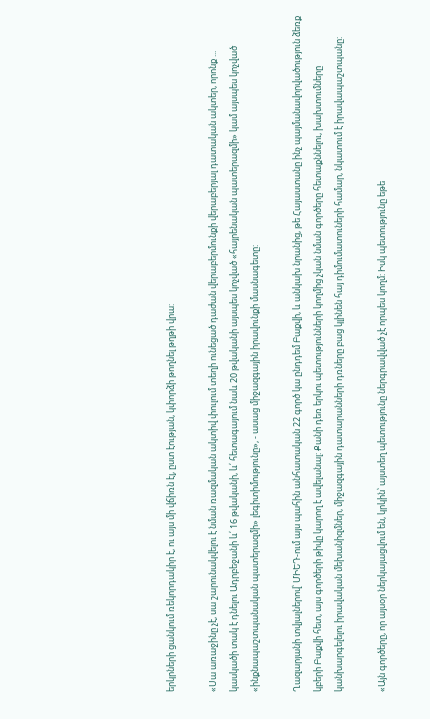երկրների ցանկում ռեկորդակիր է, ու այս մի վճիռն էլ, ըստ էության, կփորձի թողնել թղթի վրա:

«Սա առաջինը չէ, սա շարունակվելու է նման ռազմական ակտիվ փուլում տեղի ունեցած դաժան վերաբերմունքի վերաբերյալ դատական ակտեր, որոնք ... կասկածի տակ է դնելու Ադրբեջանի և՛ 16 թվականի, և՛ հետագայում նաև 20 թվականի այսպես կոչված «հայրենական պատերազմի» կամ այսպես կոչված «ինքնապաշտպանական պատերազմի» լեգիտիմությունը», - ասաց միջազգային իրավունքի մասնագետը:

Ղազարյանի տվյալներով՝ ՄԻԵԴ-ում այս պահին անհատական 22 գործ կա ընդդեմ Բաքվի, և անկախ նրանից, թե Հայաստանը ինչ պայմանավորվածություն ձեռք կբերի Բաքվի հետ, այս գործերի թիվը կարող է ավելանալ: Քանի դեռ երկու պետությունների կողմից չկան նման գործերը հետաքննելու, խախտումները կանխարգելելու իրավական մեխանիզմներ, միջազգային դատարանների դռները բաց կլինեն հայ դիմումատուների համար, նկատում է իրավապաշտպանը:

«Այն գործերը, որ այսօր ներկայացվում են, կրկին՝ այստեղ պետությունը ներգրավված չէ որպես կողմ: Իսկ պետությունը եթե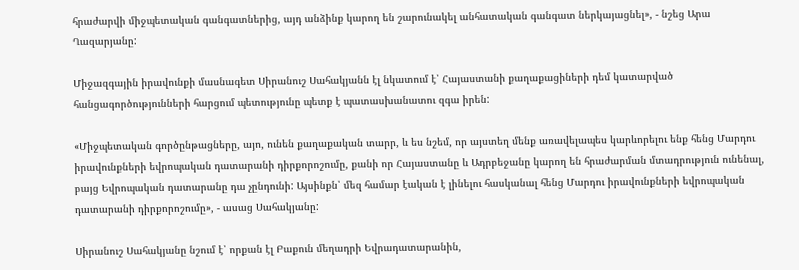հրաժարվի միջպետական գանգատներից, այդ անձինք կարող են շարունակել անհատական գանգատ ներկայացնել», - նշեց Արա Ղազարյանը:

Միջազգային իրավունքի մասնագետ Սիրանուշ Սահակյանն էլ նկատում է՝ Հայաստանի քաղաքացիների դեմ կատարված հանցագործությունների հարցում պետությունը պետք է պատասխանատու զգա իրեն:

«Միջպետական գործընթացները, այո, ունեն քաղաքական տարր, և ես նշեմ, որ այստեղ մենք առավելապես կարևորելու ենք հենց Մարդու իրավունքների եվրոպական դատարանի դիրքորոշումը, քանի որ Հայաստանը և Ադրբեջանը կարող են հրաժարման մտադրություն ունենալ, բայց Եվրոպական դատարանը դա չընդունի: Այսինքն՝ մեզ համար էական է լինելու հասկանալ հենց Մարդու իրավունքների եվրոպական դատարանի դիրքորոշումը», - ասաց Սահակյանը:

Սիրանուշ Սահակյանը նշում է՝ որքան էլ Բաքուն մեղադրի Եվրադատարանին,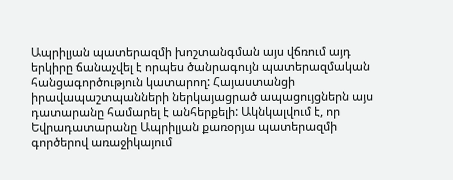Ապրիլյան պատերազմի խոշտանգման այս վճռում այդ երկիրը ճանաչվել է որպես ծանրագույն պատերազմական հանցագործություն կատարող: Հայաստանցի իրավապաշտպանների ներկայացրած ապացույցներն այս դատարանը համարել է անհերքելի: Ակնկալվում է, որ Եվրադատարանը Ապրիլյան քառօրյա պատերազմի գործերով առաջիկայում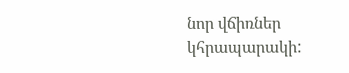նոր վճիռներ կհրապարակի: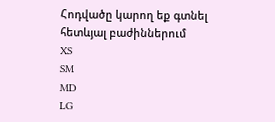Հոդվածը կարող եք գտնել հետևյալ բաժիններում
XS
SM
MD
LG